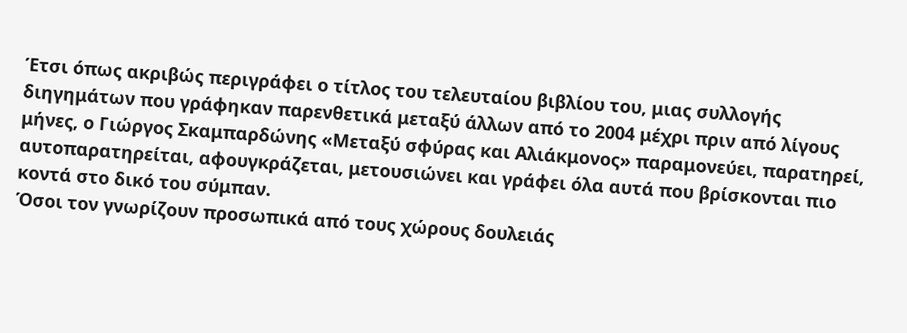Έτσι όπως ακριβώς περιγράφει ο τίτλος του τελευταίου βιβλίου του, μιας συλλογής διηγημάτων που γράφηκαν παρενθετικά μεταξύ άλλων από το 2004 μέχρι πριν από λίγους μήνες, ο Γιώργος Σκαμπαρδώνης «Μεταξύ σφύρας και Αλιάκμονος» παραμονεύει, παρατηρεί, αυτοπαρατηρείται, αφουγκράζεται, μετουσιώνει και γράφει όλα αυτά που βρίσκονται πιο κοντά στο δικό του σύμπαν.
Όσοι τον γνωρίζουν προσωπικά από τους χώρους δουλειάς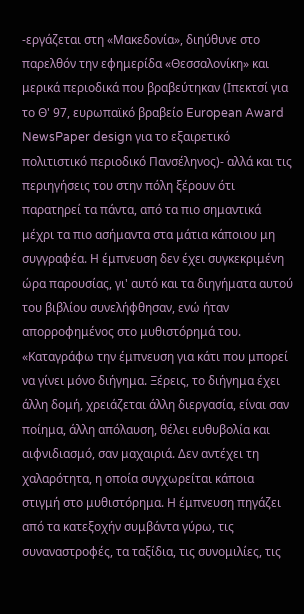-εργάζεται στη «Μακεδονία», διηύθυνε στο παρελθόν την εφημερίδα «Θεσσαλονίκη» και μερικά περιοδικά που βραβεύτηκαν (Ιπεκτσί για το Θ' 97, ευρωπαϊκό βραβείο European Award NewsPaper design για το εξαιρετικό πoλιτιστικό περιοδικό Πανσέληνος)- αλλά και τις περιηγήσεις του στην πόλη ξέρουν ότι παρατηρεί τα πάντα, από τα πιο σημαντικά μέχρι τα πιο ασήμαντα στα μάτια κάποιου μη συγγραφέα. Η έμπνευση δεν έχει συγκεκριμένη ώρα παρουσίας, γι' αυτό και τα διηγήματα αυτού του βιβλίου συνελήφθησαν, ενώ ήταν απορροφημένος στο μυθιστόρημά του. «Καταγράφω την έμπνευση για κάτι που μπορεί να γίνει μόνο διήγημα. Ξέρεις, το διήγημα έχει άλλη δομή, χρειάζεται άλλη διεργασία, είναι σαν ποίημα, άλλη απόλαυση, θέλει ευθυβολία και αιφνιδιασμό, σαν μαχαιριά. Δεν αντέχει τη χαλαρότητα, η οποία συγχωρείται κάποια στιγμή στο μυθιστόρημα. Η έμπνευση πηγάζει από τα κατεξοχήν συμβάντα γύρω, τις συναναστροφές, τα ταξίδια, τις συνομιλίες, τις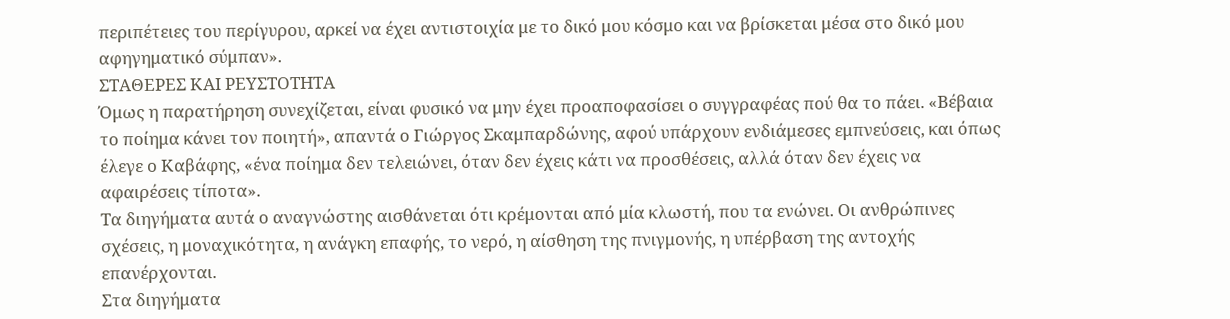περιπέτειες του περίγυρου, αρκεί να έχει αντιστοιχία με το δικό μου κόσμο και να βρίσκεται μέσα στο δικό μου αφηγηματικό σύμπαν».
ΣΤΑΘΕΡΕΣ ΚΑΙ ΡΕΥΣΤΟΤΗΤΑ
Όμως η παρατήρηση συνεχίζεται, είναι φυσικό να μην έχει προαποφασίσει ο συγγραφέας πού θα το πάει. «Βέβαια το ποίημα κάνει τον ποιητή», απαντά ο Γιώργος Σκαμπαρδώνης, αφού υπάρχουν ενδιάμεσες εμπνεύσεις, και όπως έλεγε ο Καβάφης, «ένα ποίημα δεν τελειώνει, όταν δεν έχεις κάτι να προσθέσεις, αλλά όταν δεν έχεις να αφαιρέσεις τίποτα».
Τα διηγήματα αυτά ο αναγνώστης αισθάνεται ότι κρέμονται από μία κλωστή, που τα ενώνει. Οι ανθρώπινες σχέσεις, η μοναχικότητα, η ανάγκη επαφής, το νερό, η αίσθηση της πνιγμονής, η υπέρβαση της αντοχής επανέρχονται.
Στα διηγήματα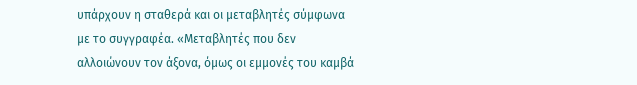υπάρχουν η σταθερά και οι μεταβλητές σύμφωνα με το συγγραφέα. «Μεταβλητές που δεν αλλοιώνουν τον άξονα, όμως οι εμμονές του καμβά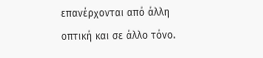επανέρχονται από άλλη οπτική και σε άλλο τόνο.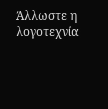Άλλωστε η λογοτεχνία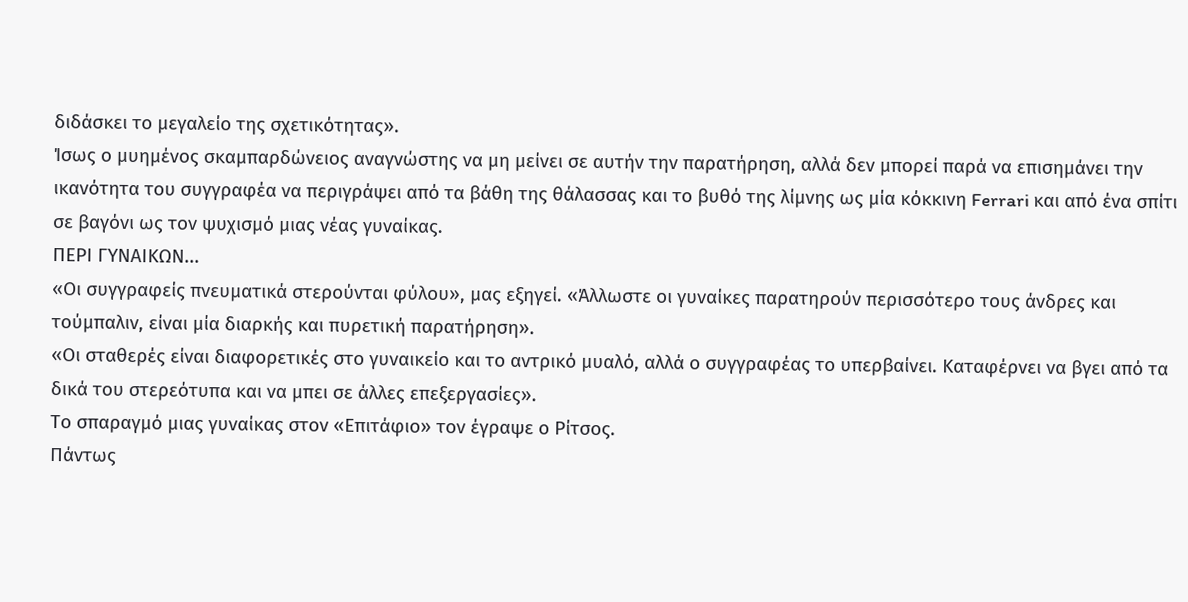διδάσκει το μεγαλείο της σχετικότητας».
Ίσως ο μυημένος σκαμπαρδώνειος αναγνώστης να μη μείνει σε αυτήν την παρατήρηση, αλλά δεν μπορεί παρά να επισημάνει την ικανότητα του συγγραφέα να περιγράψει από τα βάθη της θάλασσας και το βυθό της λίμνης ως μία κόκκινη Ferrari και από ένα σπίτι σε βαγόνι ως τον ψυχισμό μιας νέας γυναίκας.
ΠΕΡΙ ΓΥΝΑΙΚΩΝ...
«Οι συγγραφείς πνευματικά στερούνται φύλου», μας εξηγεί. «Άλλωστε οι γυναίκες παρατηρούν περισσότερο τους άνδρες και τούμπαλιν, είναι μία διαρκής και πυρετική παρατήρηση».
«Οι σταθερές είναι διαφορετικές στο γυναικείο και το αντρικό μυαλό, αλλά ο συγγραφέας το υπερβαίνει. Καταφέρνει να βγει από τα δικά του στερεότυπα και να μπει σε άλλες επεξεργασίες».
Το σπαραγμό μιας γυναίκας στον «Επιτάφιο» τον έγραψε ο Ρίτσος.
Πάντως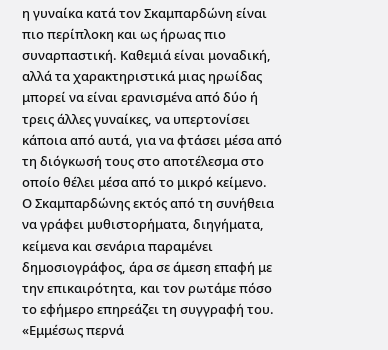η γυναίκα κατά τον Σκαμπαρδώνη είναι πιο περίπλοκη και ως ήρωας πιο συναρπαστική. Καθεμιά είναι μοναδική, αλλά τα χαρακτηριστικά μιας ηρωίδας μπορεί να είναι ερανισμένα από δύο ή τρεις άλλες γυναίκες, να υπερτονίσει κάποια από αυτά, για να φτάσει μέσα από τη διόγκωσή τους στο αποτέλεσμα στο οποίο θέλει μέσα από το μικρό κείμενο.
Ο Σκαμπαρδώνης εκτός από τη συνήθεια να γράφει μυθιστορήματα, διηγήματα, κείμενα και σενάρια παραμένει δημοσιογράφος, άρα σε άμεση επαφή με την επικαιρότητα, και τον ρωτάμε πόσο το εφήμερο επηρεάζει τη συγγραφή του. «Εμμέσως περνά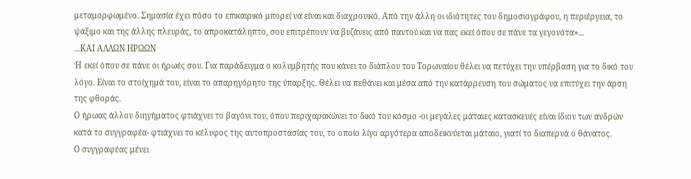μεταμορφωμένο. Σημασία έχει πόσο το επικαιρικό μπορεί να είναι και διαχρονικό. Από την άλλη οι ιδιότητες του δημοσιογράφου, η περιέργεια, το ψάξιμο και της άλλης πλευράς, το απροκατάληπτο, σου επιτρέπουν να βυζάνεις από παντού και να πας εκεί όπου σε πάνε τα γεγονότα»...
...ΚΑΙ ΑΛΛΩΝ ΗΡΩΩΝ
Ή εκεί όπου σε πάνε οι ήρωές σου. Για παράδειγμα ο κολυμβητής που κάνει το διάπλου του Τορωναίου θέλει να πετύχει την υπέρβαση για το δικό του λόγο. Είναι το στοίχημά του, είναι το απαρηγόρητο της ύπαρξης. Θέλει να πεθάνει και μέσα από την κατάρρευση του σώματος να επιτύχει την άρση της φθοράς.
Ο ήρωας άλλου διηγήματος φτιάχνει το βαγόνι του, όπου περιχαρακώνει το δικό του κόσμο -οι μεγάλες μάταιες κατασκευές είναι ίδιον των ανδρών κατά το συγγραφέα- φτιάχνει το κέλυφος της αυτοπροστασίας του, το οποίο λίγο αργότερα αποδεικνύεται μάταιο, γιατί το διαπερνά ο θάνατος.
Ο συγγραφέας μένει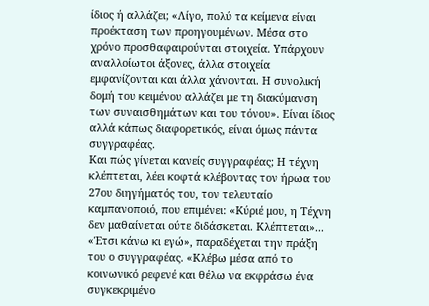ίδιος ή αλλάζει; «Λίγο, πολύ τα κείμενα είναι προέκταση των προηγουμένων. Μέσα στο χρόνο προσθαφαιρούνται στοιχεία. Υπάρχουν αναλλοίωτοι άξονες, άλλα στοιχεία εμφανίζονται και άλλα χάνονται. Η συνολική δομή του κειμένου αλλάζει με τη διακύμανση των συναισθημάτων και του τόνου». Είναι ίδιος αλλά κάπως διαφορετικός, είναι όμως πάντα συγγραφέας.
Και πώς γίνεται κανείς συγγραφέας; Η τέχνη κλέπτεται, λέει κοφτά κλέβοντας τον ήρωα του 27ου διηγήματός του, τον τελευταίο καμπανοποιό, που επιμένει: «Κύριέ μου, η Τέχνη δεν μαθαίνεται ούτε διδάσκεται. Κλέπτεται»... «Έτσι κάνω κι εγώ», παραδέχεται την πράξη του ο συγγραφέας. «Κλέβω μέσα από το κοινωνικό ρεφενέ και θέλω να εκφράσω ένα συγκεκριμένο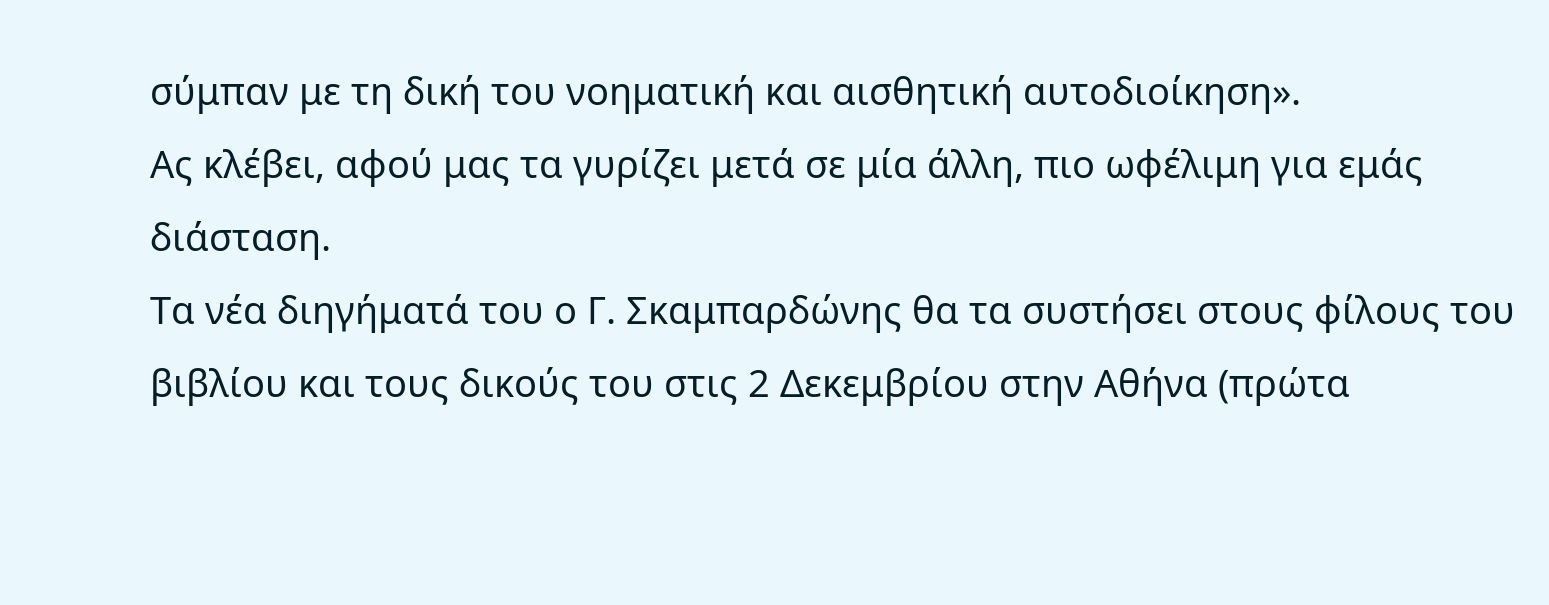σύμπαν με τη δική του νοηματική και αισθητική αυτοδιοίκηση».
Ας κλέβει, αφού μας τα γυρίζει μετά σε μία άλλη, πιο ωφέλιμη για εμάς διάσταση.
Τα νέα διηγήματά του ο Γ. Σκαμπαρδώνης θα τα συστήσει στους φίλους του βιβλίου και τους δικούς του στις 2 Δεκεμβρίου στην Αθήνα (πρώτα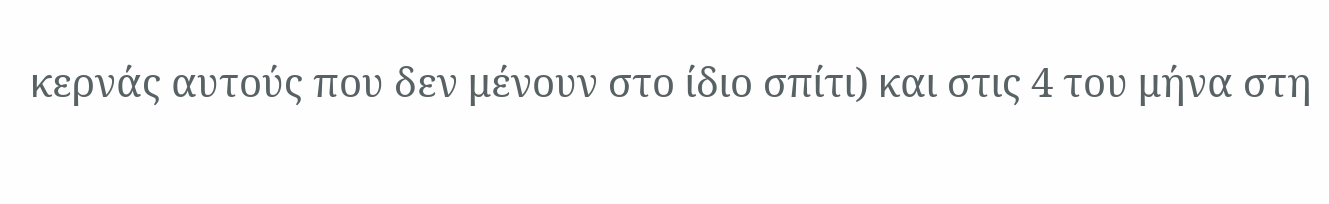κερνάς αυτούς που δεν μένουν στο ίδιο σπίτι) και στις 4 του μήνα στη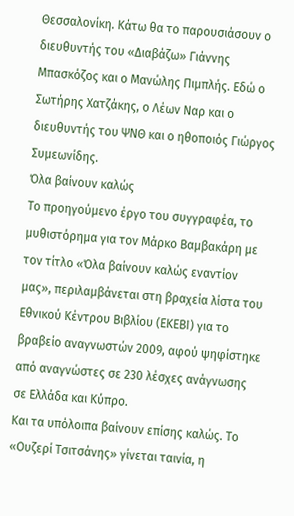Θεσσαλονίκη. Κάτω θα το παρουσιάσουν ο διευθυντής του «Διαβάζω» Γιάννης Μπασκόζος και ο Μανώλης Πιμπλής. Εδώ ο Σωτήρης Χατζάκης, ο Λέων Ναρ και ο διευθυντής του ΨΝΘ και ο ηθοποιός Γιώργος Συμεωνίδης.
Όλα βαίνουν καλώς
Το προηγούμενο έργο του συγγραφέα, το μυθιστόρημα για τον Μάρκο Βαμβακάρη με τον τίτλο «Όλα βαίνουν καλώς εναντίον μας», περιλαμβάνεται στη βραχεία λίστα του Εθνικού Κέντρου Βιβλίου (ΕΚΕΒΙ) για το βραβείο αναγνωστών 2009, αφού ψηφίστηκε από αναγνώστες σε 230 λέσχες ανάγνωσης σε Ελλάδα και Κύπρο.
Και τα υπόλοιπα βαίνουν επίσης καλώς. Το «Ουζερί Τσιτσάνης» γίνεται ταινία, η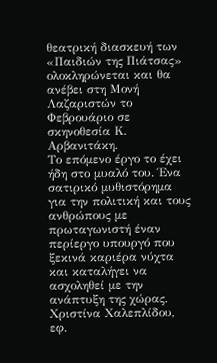θεατρική διασκευή των «Παιδιών της Πιάτσας» ολοκληρώνεται και θα ανέβει στη Μονή Λαζαριστών το Φεβρουάριο σε σκηνοθεσία Κ. Αρβανιτάκη.
Το επόμενο έργο το έχει ήδη στο μυαλό του. Ένα σατιρικό μυθιστόρημα για την πολιτική και τους ανθρώπους με πρωταγωνιστή έναν περίεργο υπουργό που ξεκινά καριέρα νύχτα και καταλήγει να ασχοληθεί με την ανάπτυξη της χώρας.
Χριστίνα Χαλεπλίδου, εφ.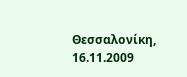Θεσσαλονίκη, 16.11.2009